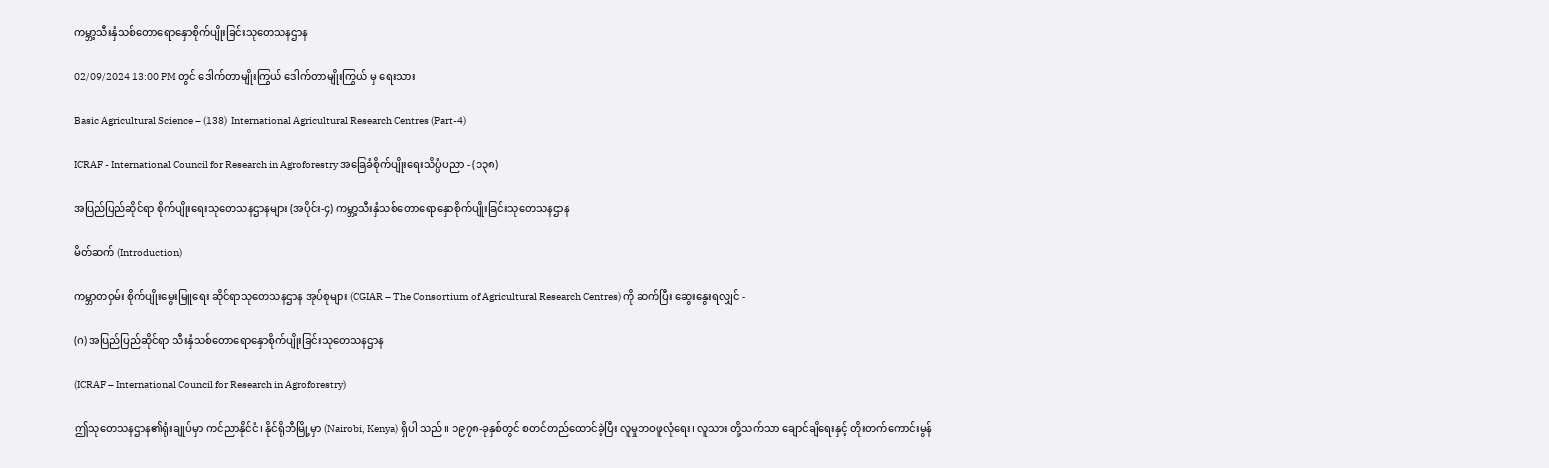ကမ္ဘာ့သီးနှံသစ်တောရောနှောစိုက်ပျိုးခြင်းသုတေသနဌာန

02/09/2024 13:00 PM တွင် ဒေါက်တာမျိုးကြွယ် ဒေါက်တာမျိုးကြွယ် မှ ရေးသား

Basic Agricultural Science – (138)  International Agricultural Research Centres (Part-4)

ICRAF - International Council for Research in Agroforestry အခြေခံစိုက်ပျိုးရေးသိပ္ပံပညာ - (၁၃၈)

အပြည်ပြည်ဆိုင်ရာ စိုက်ပျိုးရေးသုတေသနဌာနများ (အပိုင်း-၄) ကမ္ဘာ့သီးနှံသစ်တောရောနှောစိုက်ပျိုးခြင်းသုတေသနဌာန

မိတ်ဆက် (Introduction)

ကမ္ဘာတဝှမ်း စိုက်ပျိုးမွေးမြူရေး ဆိုင်ရာသုတေသနဌာန အုပ်စုများ (CGIAR – The Consortium of Agricultural Research Centres) ကို ဆက်ပြီး ဆွေးနွေးရလျှင် -

(ဂ) အပြည်ပြည်ဆိုင်ရာ သီးနှံသစ်တောရောနှောစိုက်ပျိုးခြင်းသုတေသနဌာန

(ICRAF – International Council for Research in Agroforestry)

ဤသုတေသနဌာန၏ရုံးချုပ်မှာ ကင်ညာနိုင်ငံ၊ နိုင်ရိုဘီမြို့မှာ (Nairobi, Kenya) ရှိပါ သည်။ ၁၉၇၈-ခုနှစ်တွင် စတင်တည်ထောင်ခဲ့ပြီး လူမှုဘဝဖူလုံရေး၊ လူသား တို့သက်သာ ချောင်ချိရေးနှင့် တိုးတက်ကောင်းမွန်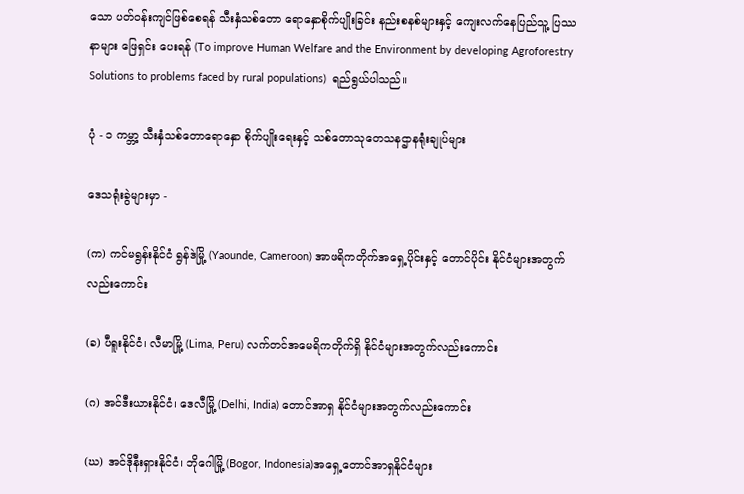သော ပတ်ဝန်းကျင်ဖြစ်စေရန် သီးနှံသစ်တော ရောနှောစိုက်ပျိုးခြင်း နည်းစနစ်များနှင့် ကျေးလက်နေပြည်သူ့ ပြဿနာများ ဖြေရှင်း ပေးရန် (To improve Human Welfare and the Environment by developing Agroforestry Solutions to problems faced by rural populations)  ရည်ရွယ်ပါသည်။

ပုံ - ၁ ကမ္ဘာ့ သီးနှံသစ်တောရောနှော စိုက်ပျိုးရေးနှင့် သစ်တောသုတေသနဌာနရုံးချုပ်များ

ဒေသရုံးခွဲများမှာ -

(က) ကင်မရွန်းနိုင်ငံ ရွန်ဒဲမြို့ (Yaounde, Cameroon) အာဖရိကတိုက်အရှေ့ပိုင်းနှင့် တောင်ပိုင်း နိုင်ငံများအတွက်လည်းကောင်း

(ခ) ပီရူးနိုင်ငံ၊ လီမာမြို့ (Lima, Peru) လက်တင်အမေရိကတိုက်ရှိ နိုင်ငံများအတွက်လည်းကောင်း

(ဂ) အင်ဒီးယားနိုင်ငံ၊ ဒေလီမြို့ (Delhi, India) တောင်အာရှ နိုင်ငံများအတွက်လည်းကောင်း

(ဃ) အင်ဒိုနီးရှားနိုင်ငံ၊ ဘိုဂေါမြို့ (Bogor, Indonesia)အရှေ့တောင်အာရှနိုင်ငံများ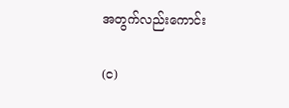အတွက်လည်းကောင်း

(င)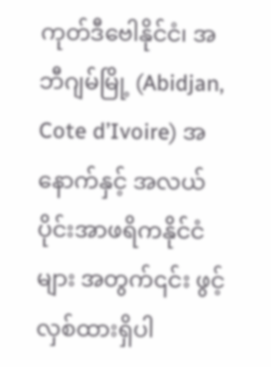ကုတ်ဒီဗေါနိုင်ငံ၊ အဘီဂျမ်မြို့ (Abidjan, Cote d’Ivoire) အနောက်နှင့် အလယ်ပိုင်းအာဖရိကနိုင်ငံများ အတွက်၎င်း ဖွင့်လှစ်ထားရှိပါ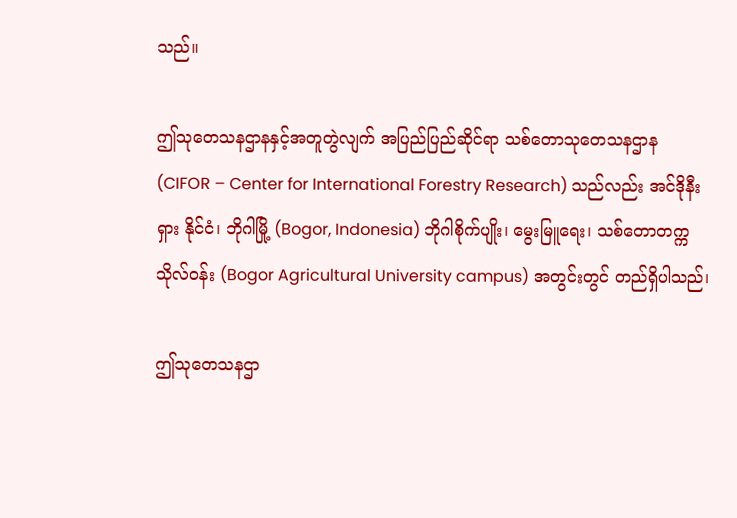သည်။

ဤသုတေသနဌာနနှင့်အတူတွဲလျက် အပြည်ပြည်ဆိုင်ရာ သစ်တောသုတေသနဌာန (CIFOR – Center for International Forestry Research) သည်လည်း အင်ဒိုနီးရှား နိုင်ငံ၊ ဘိုဂါမြို့ (Bogor, Indonesia) ဘိုဂါစိုက်ပျိုး၊ မွေးမြူရေး၊ သစ်တောတက္ကသိုလ်ဝန်း (Bogor Agricultural University campus) အတွင်းတွင် တည်ရှိပါသည်၊

ဤသုတေသနဌာ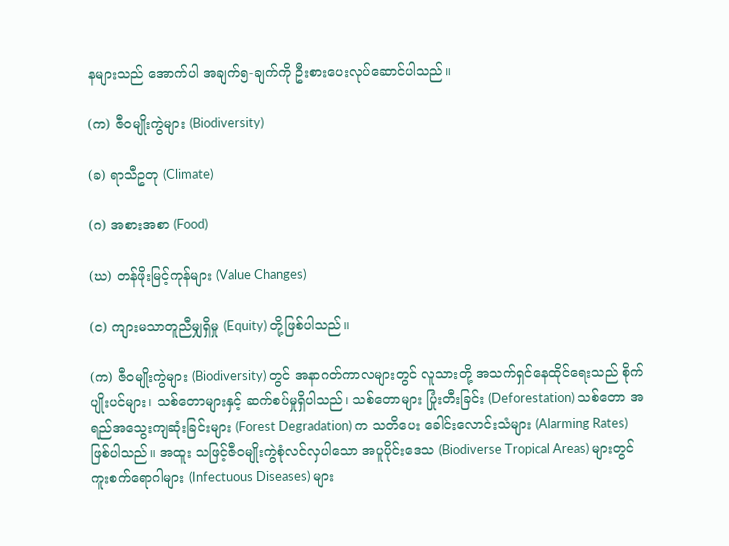နများသည် အောက်ပါ အချက်၅-ချက်ကို ဦးစားပေးလုပ်ဆောင်ပါသည်။

(က) ဇီဝမျိုးကွဲများ (Biodiversity)

(ခ) ရာသီဥတု (Climate)

(ဂ) အစားအစာ (Food)

(ဃ) တန်ဖိုးမြင့်ကုန်များ (Value Changes)

(င) ကျားမသာတူညီမျှရှိမှု (Equity) တို့ဖြစ်ပါသည်။

(က) ဇီဝမျိုးကွဲများ (Biodiversity) တွင် အနာဂတ်ကာလများတွင် လူသားတို့ အသက်ရှင်နေထိုင်ရေးသည် စိုက်ပျိုးပင်များ၊ သစ်တောများနှင့် ဆက်စပ်မှုရှိပါသည်၊ သစ်တောများ ပြုံးတီးခြင်း (Deforestation) သစ်တော အရည်အသွေးကျဆုံးခြင်းများ (Forest Degradation) က သတိပေး ခေါင်းလောင်းသံများ (Alarming Rates) ဖြစ်ပါသည်။ အထူး သဖြင့်ဇီဝမျိုးကွဲစုံလင်လှပါသော အပူပိုင်းဒေသ (Biodiverse Tropical Areas) များတွင် ကူးစက်ရောဂါများ (Infectuous Diseases) များ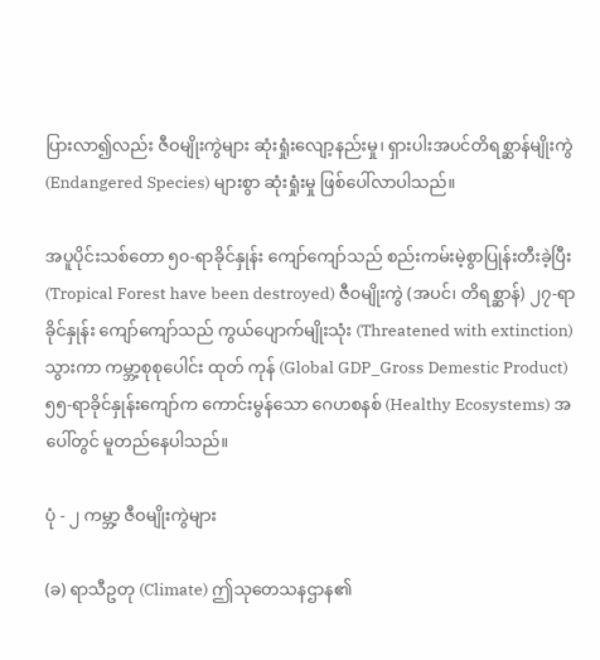ပြားလာ၍လည်း ဇီဝမျိုးကွဲများ ဆုံးရှုံးလျော့နည်းမှု၊ ရှားပါးအပင်တိရစ္ဆာန်မျိုးကွဲ (Endangered Species) များစွာ ဆုံးရှုံးမှု ဖြစ်ပေါ်လာပါသည်။

အပူပိုင်းသစ်တော ၅၀-ရာခိုင်နှုန်း ကျော်ကျော်သည် စည်းကမ်းမဲ့စွာပြုန်းတီးခဲ့ပြီး (Tropical Forest have been destroyed) ဇီဝမျိုးကွဲ (အပင်၊ တိရစ္ဆာန်) ၂၇-ရာခိုင်နှုန်း ကျော်ကျော်သည် ကွယ်ပျောက်မျိုးသုံး (Threatened with extinction) သွားကာ ကမ္ဘာ့စုစုပေါင်း ထုတ် ကုန် (Global GDP_Gross Demestic Product) ၅၅-ရာခိုင်နှုန်းကျော်က ကောင်းမွန်သော ဂေဟစနစ် (Healthy Ecosystems) အပေါ်တွင် မူတည်နေပါသည်။

ပုံ - ၂ ကမ္ဘာ့ ဇီဝမျိုးကွဲများ

(ခ) ရာသီဥတု (Climate) ဤသုတေသနဌာန၏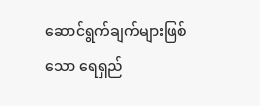ဆောင်ရွက်ချက်များဖြစ်သော ရေရှည်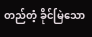တည်တံ့ ခိုင်မြဲသော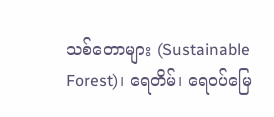သစ်တောများ (Sustainable Forest)၊ ရေတိမ်၊ ရေဝပ်မြေ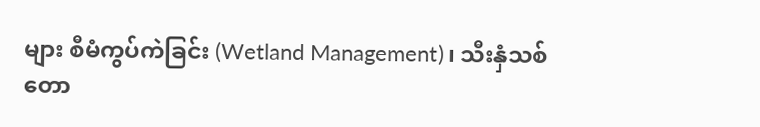များ စီမံကွပ်ကဲခြင်း (Wetland Management)၊ သီးနှံသစ်တော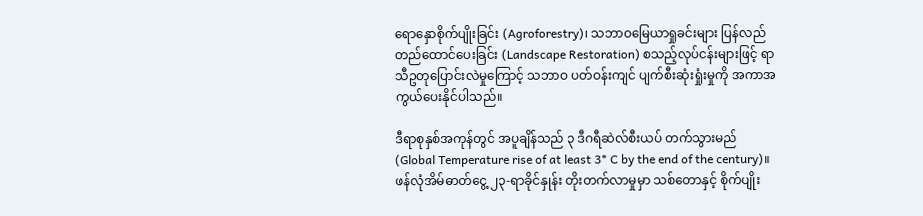ရောနှောစိုက်ပျိုးခြင်း (Agroforestry)၊ သဘာဝမြေယာရှုခင်းများ ပြန်လည်တည်ထောင်ပေးခြင်း (Landscape Restoration) စသည့်လုပ်ငန်းများဖြင့် ရာသီဥတုပြောင်းလဲမှုကြောင့် သဘာဝ ပတ်ဝန်းကျင် ပျက်စီးဆုံးရှုံးမှုကို အကာအကွယ်ပေးနိုင်ပါသည်။

ဒီရာစုနှစ်အကုန်တွင် အပူချိန်သည် ၃ ဒီဂရီဆဲလ်စီးယပ် တက်သွားမည် (Global Temperature rise of at least 3* C by the end of the century)။  ဖန်လုံအိမ်ဓာတ်ငွေ့ ၂၃-ရာခိုင်နှုန်း တိုးတက်လာမှုမှာ သစ်တောနှင့် စိုက်ပျိုး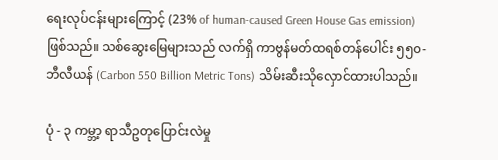ရေးလုပ်ငန်းများကြောင့် (23% of human-caused Green House Gas emission) ဖြစ်သည်။ သစ်ဆွေးမြေများသည် လက်ရှိ ကာဗွန်မတ်ထရစ်တန်ပေါင်း ၅၅၀-ဘီလီယန် (Carbon 550 Billion Metric Tons) သိမ်းဆီးသိုလှောင်ထားပါသည်။

ပုံ - ၃ ကမ္ဘာ့ ရာသီဥတုပြောင်းလဲမှု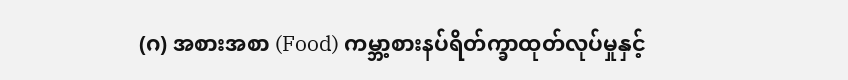(ဂ) အစားအစာ (Food) ကမ္ဘာ့စားနပ်ရိတ်က္ခာထုတ်လုပ်မှုနှင့်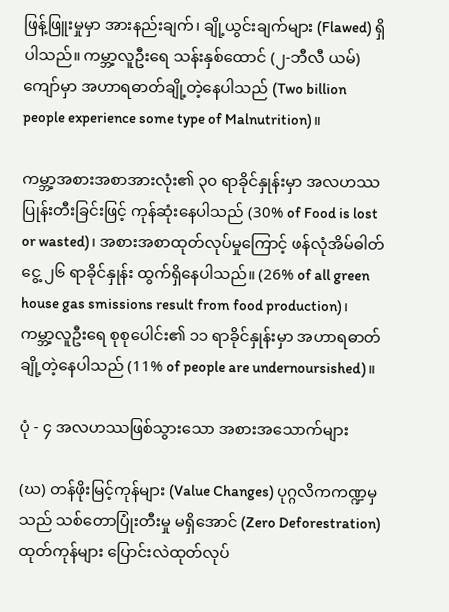ဖြန့်ဖြူးမှုမှာ အားနည်းချက်၊ ချို့ယွင်းချက်များ (Flawed) ရှိပါသည်။ ကမ္ဘာ့လူဦးရေ သန်းနှစ်ထောင် (၂-ဘီလီ ယမ်) ကျော်မှာ အဟာရဓာတ်ချို့တဲ့နေပါသည် (Two billion people experience some type of Malnutrition)။

ကမ္ဘာ့အစားအစာအားလုံး၏ ၃၀ ရာခိုင်နှုန်းမှာ အလဟဿ ပြုန်းတီးခြင်းဖြင့် ကုန်ဆုံးနေပါသည် (30% of Food is lost or wasted)၊ အစားအစာထုတ်လုပ်မှုကြောင့် ဖန်လုံအိမ်ဓါတ်ငွေ့ ၂၆ ရာခိုင်နှုန်း ထွက်ရှိနေပါသည်။ (26% of all green house gas smissions result from food production)၊ ကမ္ဘာ့လူဦးရေ စုစုပေါင်း၏ ၁၁ ရာခိုင်နှုန်းမှာ အဟာရဓာတ် ချို့တဲ့နေပါသည် (11% of people are undernoursished)။

ပုံ - ၄ အလဟဿဖြစ်သွားသော အစားအသောက်များ

(ဃ) တန်ဖိုးမြင့်ကုန်များ (Value Changes) ပုဂ္ဂလိကကဏ္ဍမှသည် သစ်တောပြုံးတီးမှု မရှိအောင် (Zero Deforestration) ထုတ်ကုန်များ ပြောင်းလဲထုတ်လုပ်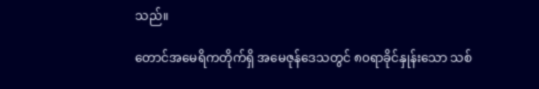သည်။

တောင်အမေရိကတိုက်ရှိ အမေဇုန်ဒေသတွင် ၈၀ရာခိုင်နှုန်းသော သစ်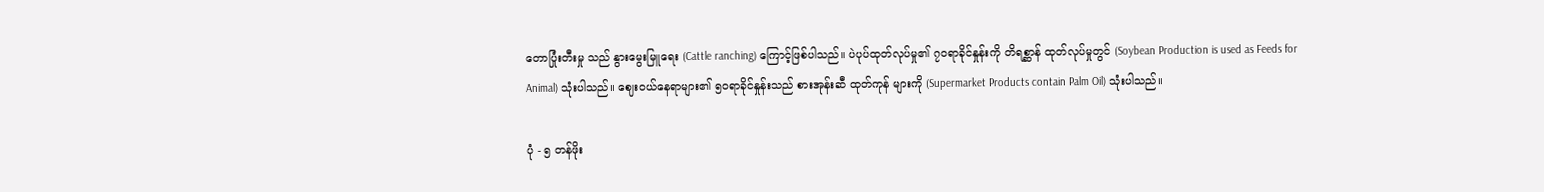တောပြုံးတီးမှု သည် နွားမွေးမြူရေး (Cattle ranching) ကြောင့်ဖြစ်ပါသည်။ ပဲပုပ်ထုတ်လုပ်မှု၏ ၇၀ရာခိုင်နှုန်းကို တိရစ္ဆာန် ထုတ်လုပ်မှုတွင် (Soybean Production is used as Feeds for Animal) သုံးပါသည်။ ဈေးဝယ်နေရာများ၏ ၅၀ရာခိုင်နှုန်းသည် စားအုန်းဆီ ထုတ်ကုန် များကို (Supermarket Products contain Palm Oil) သုံးပါသည်။

ပုံ - ၅ တန်ဖိုး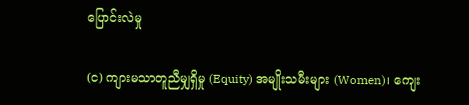ပြောင်းလဲမှု

(င) ကျားမသာတူညီမျှရှိမှု (Equity) အမျိုးသမီးများ (Women)၊ ကျေး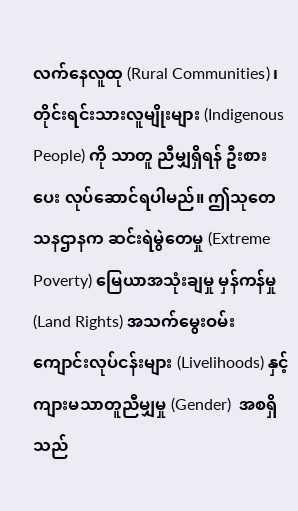လက်နေလူထု (Rural Communities)၊ တိုင်းရင်းသားလူမျိုးများ (Indigenous People) ကို သာတူ ညီမျှရှိရန် ဦးစားပေး လုပ်ဆောင်ရပါမည်။ ဤသုတေသနဌာနက ဆင်းရဲမွဲတေမှု (Extreme Poverty) မြေယာအသုံးချမှု မှန်ကန်မှု (Land Rights) အသက်မွေးဝမ်း ကျောင်းလုပ်ငန်းများ (Livelihoods) နှင့် ကျားမသာတူညီမျှမှု (Gender)  အစရှိသည်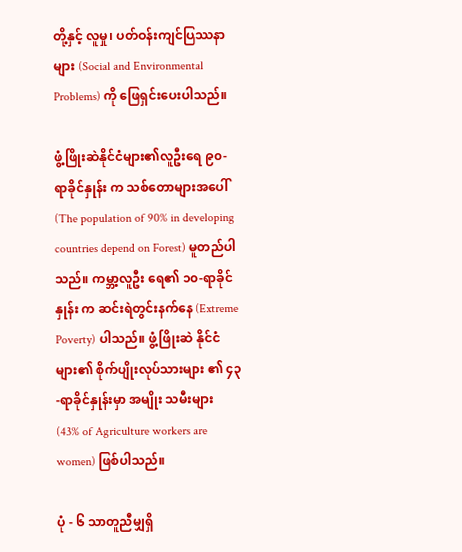တို့နှင့် လူမှု၊ ပတ်ဝန်းကျင်ပြဿနာများ (Social and Environmental Problems) ကို ဖြေရှင်းပေးပါသည်။

ဖွံ့ဖြိုးဆဲနိုင်ငံများ၏လူဦးရေ ၉၀-ရာခိုင်နှုန်း က သစ်တောများအပေါ် (The population of 90% in developing countries depend on Forest) မူတည်ပါသည်။ ကမ္ဘာ့လူဦး ရေ၏ ၁၀-ရာခိုင်နှုန်း က ဆင်းရဲတွင်းနက်နေ (Extreme Poverty) ပါသည်။ ဖွံ့ဖြိုးဆဲ နိုင်ငံများ၏ စိုက်ပျိုးလုပ်သားများ ၏ ၄၃-ရာခိုင်နှုန်းမှာ အမျိုး သမီးများ (43% of Agriculture workers are women) ဖြစ်ပါသည်။

ပုံ - ၆ သာတူညီမျှရှိ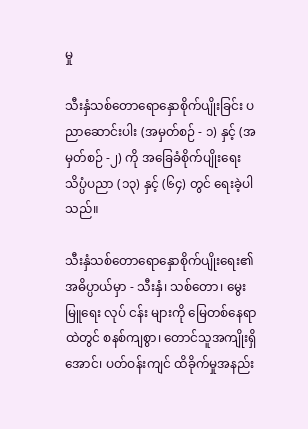မှု

သီးနှံသစ်တောရောနှောစိုက်ပျိုးခြင်း ပညာဆောင်းပါး (အမှတ်စဉ် - ၁) နှင့် (အမှတ်စဉ် -၂) ကို အခြေခံစိုက်ပျိုးရေး သိပ္ပံပညာ (၁၃) နှင့် (၆၄) တွင် ရေးခဲ့ပါသည်။

သီးနှံသစ်တောရောနှောစိုက်ပျိုးရေး၏ အဓိပ္ပာယ်မှာ - သီးနှံ၊ သစ်တော၊ မွေးမြူရေး လုပ် ငန်း များကို မြေတစ်နေရာထဲတွင် စနစ်ကျစွာ၊ တောင်သူအကျိုးရှိအောင်၊ ပတ်ဝန်းကျင် ထိခိုက်မှုအနည်း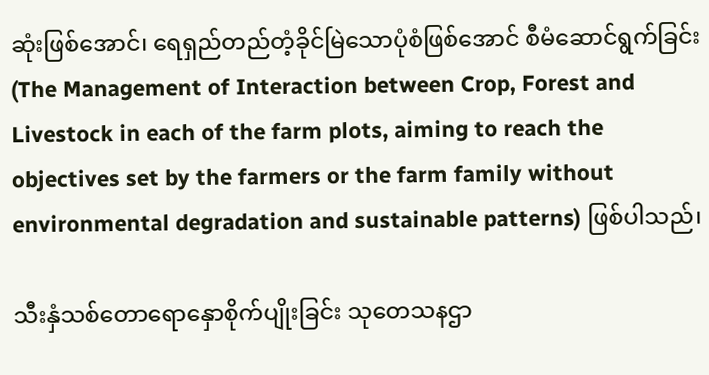ဆုံးဖြစ်အောင်၊ ရေရှည်တည်တံ့ခိုင်မြဲသောပုံစံဖြစ်အောင် စီမံဆောင်ရွက်ခြင်း (The Management of Interaction between Crop, Forest and Livestock in each of the farm plots, aiming to reach the objectives set by the farmers or the farm family without environmental degradation and sustainable patterns) ဖြစ်ပါသည်၊

သီးနှံသစ်တောရောနှောစိုက်ပျိုးခြင်း သုတေသနဌာ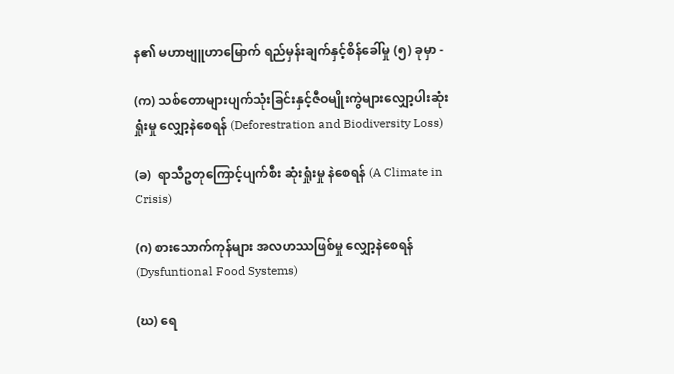န၏ မဟာဗျူဟာမြောက် ရည်မှန်းချက်နှင့်စိန်ခေါ်မှု (၅) ခုမှာ -

(က) သစ်တောများပျက်သုံးခြင်းနှင့်ဇီဝမျိုးကွဲများလျှော့ပါးဆုံးရှုံးမှု လျှော့နဲစေရန် (Deforestration and Biodiversity Loss)

(ခ)  ရာသီဥတုကြောင့်ပျက်စီး ဆုံးရှုံးမှု နဲစေရန် (A Climate in Crisis)

(ဂ) စားသောက်ကုန်များ အလဟဿဖြစ်မှု လျှော့နဲစေရန် (Dysfuntional Food Systems)

(ဃ) ရေ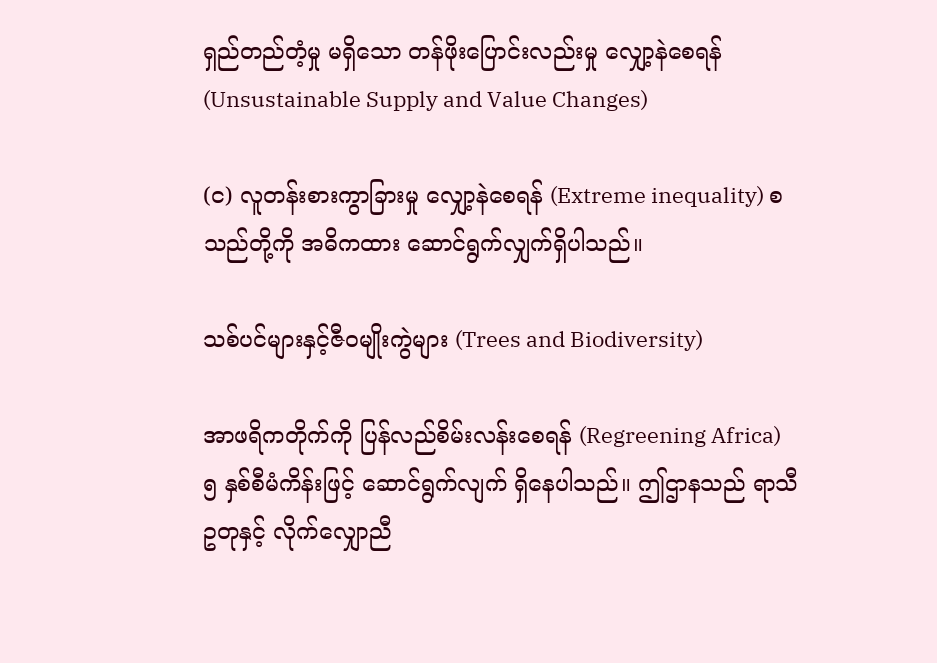ရှည်တည်တံ့မှု မရှိသော တန်ဖိုးပြောင်းလည်းမှု လျှော့နဲစေရန် (Unsustainable Supply and Value Changes)

(င) လူတန်းစားကွာခြားမှု လျှော့နဲစေရန် (Extreme inequality) စသည်တို့ကို အဓိကထား ဆောင်ရွက်လျှက်ရှိပါသည်။

သစ်ပင်များနှင့်ဇီဝမျိုးကွဲများ (Trees and Biodiversity)

အာဖရိကတိုက်ကို ပြန်လည်စိမ်းလန်းစေရန် (Regreening Africa) ၅ နှစ်စီမံကိန်းဖြင့် ဆောင်ရွက်လျက် ရှိနေပါသည်။ ဤဌာနသည် ရာသီဥတုနှင့် လိုက်လျှောညီ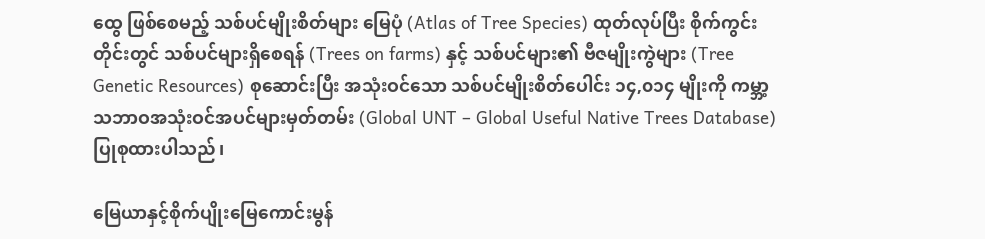ထွေ ဖြစ်စေမည့် သစ်ပင်မျိုးစိတ်များ မြေပုံ (Atlas of Tree Species) ထုတ်လုပ်ပြီး စိုက်ကွင်းတိုင်းတွင် သစ်ပင်များရှိစေရန် (Trees on farms) နှင့် သစ်ပင်များ၏ ဗီဇမျိုးကွဲများ (Tree Genetic Resources) စုဆောင်းပြီး အသုံးဝင်သော သစ်ပင်မျိုးစိတ်ပေါင်း ၁၄,၀၁၄ မျိုးကို ကမ္ဘာ့သဘာဝအသုံးဝင်အပင်များမှတ်တမ်း (Global UNT – Global Useful Native Trees Database) ပြုစုထားပါသည်၊

မြေယာနှင့်စိုက်ပျိုးမြေကောင်းမွန်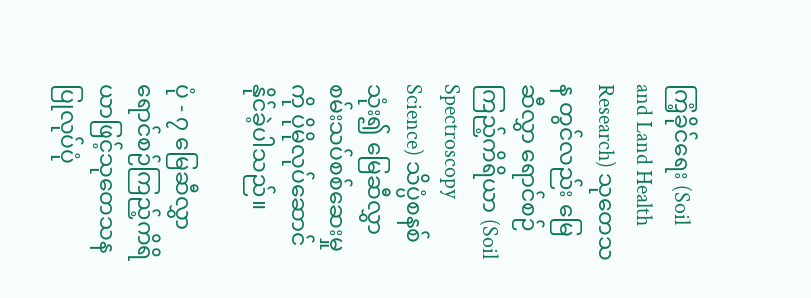ကြံ့ခိုင်ရေး (Soil and Land Health Research) သုတေသန တွင်လည်း မြေဆီလွှာ ရောင်စဉ်ကြည့်ကိရိယာ (Soil Spectroscopy Science) သိပ္ပံစနစ်သုံး၍ မြေဆီလွှာ စမ်းသပ်စစ်ဆေးမှုကို ပိုမိုလုပ်ဆောင်နိုင်ခဲ့ပါသည်။

ပုံ - ၇ မြေဆီလွှာ ရောင်စဉ်ကြည့်ကိရိယာဖြင့်သုတေသနပြုလုပ်ပုံ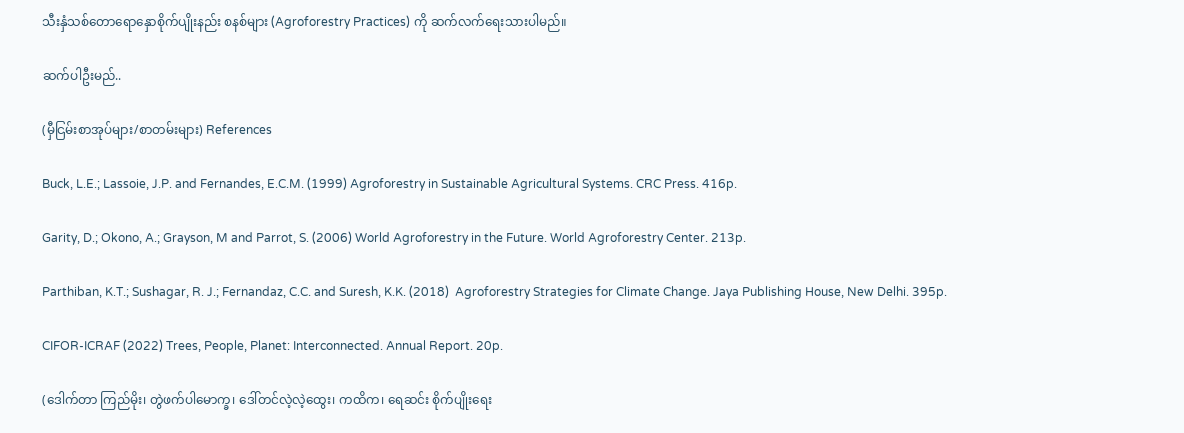သီးနှံသစ်တောရောနှောစိုက်ပျိုးနည်း စနစ်များ (Agroforestry Practices) ကို ဆက်လက်ရေးသားပါမည်။

ဆက်ပါဦးမည်..

(မှီငြမ်းစာအုပ်များ/စာတမ်းများ) References

Buck, L.E.; Lassoie, J.P. and Fernandes, E.C.M. (1999) Agroforestry in Sustainable Agricultural Systems. CRC Press. 416p.

Garity, D.; Okono, A.; Grayson, M and Parrot, S. (2006) World Agroforestry in the Future. World Agroforestry Center. 213p.

Parthiban, K.T.; Sushagar, R. J.; Fernandaz, C.C. and Suresh, K.K. (2018)  Agroforestry Strategies for Climate Change. Jaya Publishing House, New Delhi. 395p.

CIFOR-ICRAF (2022) Trees, People, Planet: Interconnected. Annual Report. 20p.

(ဒေါက်တာ ကြည်မိုး၊ တွဲဖက်ပါမောက္ခ၊ ဒေါ်တင်လဲ့လဲ့ထွေး၊ ကထိက၊ ရေဆင်း စိုက်ပျိုးရေး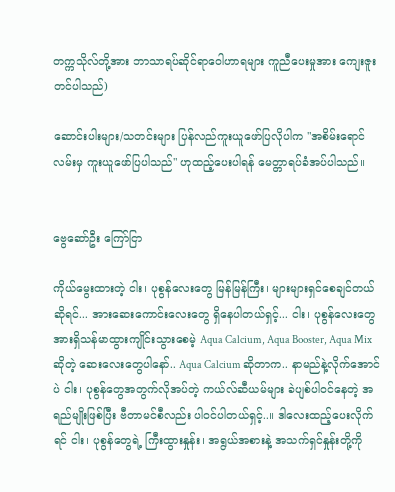တက္ကသိုလ်တို့အား ဘာသာရပ်ဆိုင်ရာဝေါဟာရများ ကူညီပေးမှုအား ကျေးဇူးတင်ပါသည်)

ဆောင်းပါးများ/သတင်းများ ပြန်လည်ကူးယူဖော်ပြလိုပါက "အစိမ်းရောင်လမ်းမှ ကူးယူဖော်ပြပါသည်" ဟုထည့်ပေးပါရန် မေတ္တာရပ်ခံအပ်ပါသည်။


ဗွေဆော်ဦး ကြော်ငြာ

ကိုယ်မွေးထားတဲ့ ငါး၊ ပုစွန်လေးတွေ မြန်မြန်ကြီး၊ များများရှင်စေချင်တယ်ဆိုရင်... အားဆေးကောင်းလေးတွေ ရှိနေပါတယ်ရှင့်... ငါး၊ ပုစွန်လေးတွေ အားရှိသန်မာထွားကျိုင်းသွားစေမဲ့ Aqua Calcium, Aqua Booster, Aqua Mix ဆိုတဲ့ ဆေးလေးတွေပါနော်.. Aqua Calcium ဆိုတာက.. နာမည်နဲ့လိုက်အောင်ပဲ ငါး၊ ပုစွန်တွေအတွက်လိုအပ်တဲ့ ကယ်လ်ဆီယမ်များ ခဲပျစ်ပါဝင်နေတဲ့ အရည်မျိုးဖြစ်ပြီး ဗီတာမင်စီလည်း ပါဝင်ပါတယ်ရှင့်..။ ဒါလေးထည့်ပေးလိုက်ရင် ငါး၊ ပုစွန်တွေရဲ့ ကြီးထွားနှုန်း၊ အရွယ်အစားနဲ့ အသက်ရှင်နှုန်းတို့ကို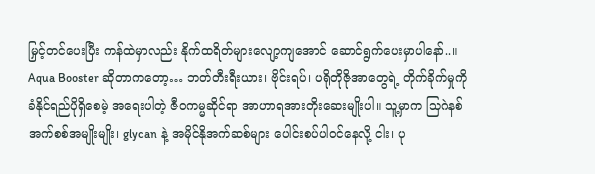မြှင့်တင်ပေးပြီး ကန်ထဲမှာလည်း နိုက်ထရိတ်များလျော့ကျအောင် ဆောင်ရွက်ပေးမှာပါနော်..။ Aqua Booster ဆိုတာကတော့… ဘတ်တီးရီးယား၊ ဗိုင်းရပ်၊ ပရိုတိုဇိုအာတွေရဲ့ တိုက်ခိုက်မှုကို ခံနိုင်ရည်ပိုရှိစေမဲ့ အရေးပါတဲ့ ဇီဝကမ္မဆိုင်ရာ အာဟာရအားတိုးဆေးမျိုးပါ။ သူ့မှာက သြဂဲနစ်အက်စစ်အမျိုးမျိုး၊ glycan နဲ့ အမိုင်နိုအက်ဆစ်များ ပေါင်းစပ်ပါဝင်နေလို့ ငါး၊ ပု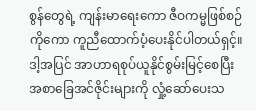စွန်တွေရဲ့ ကျန်းမာရေးကော ဇီဝကမ္မဖြစ်စဉ်ကိုကော ကူညီထောက်ပံ့ပေးနိုင်ပါတယ်ရှင့်။ ဒါ့အပြင် အာဟာရစုပ်ယူနိုင်စွမ်းမြင့်စေပြီး အစာခြေအင်ဇိုင်းများကို လှုံ့ဆော်ပေးသ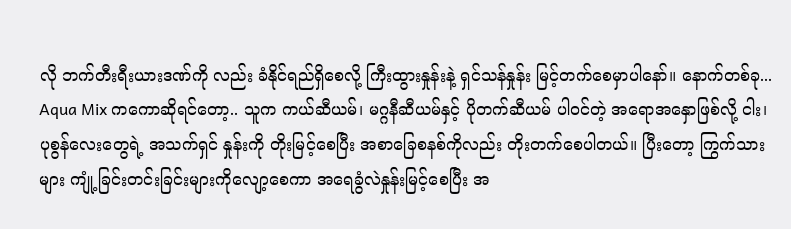လို ဘက်တီးရီးယားဒဏ်ကို လည်း ခံနိုင်ရည်ရှိစေလို့ ကြီးထွားနှုန်းနဲ့ ရှင်သန်နှုန်း မြင့်တက်စေမှာပါနော်။ နောက်တစ်ခု... Aqua Mix ကကောဆိုရင်တော့.. သူက ကယ်ဆီယမ်၊ မဂ္ဂနီဆီယမ်နှင့် ပိုတက်ဆီယမ် ပါဝင်တဲ့ အရောအ‌နှောဖြစ်လို့ ငါး၊ ပုစွန်လေးတွေရဲ့ အသက်ရှင် နှုန်းကို တိုးမြင့်စေပြီး အစာခြေစနစ်ကိုလည်း တိုးတက်စေပါတယ်။ ပြီးတော့ ကြွက်သားများ ကျုံ့ခြင်းတင်းခြင်းများကိုလျော့စေကာ အရေခွံလဲနှုန်းမြင့်စေပြီး အ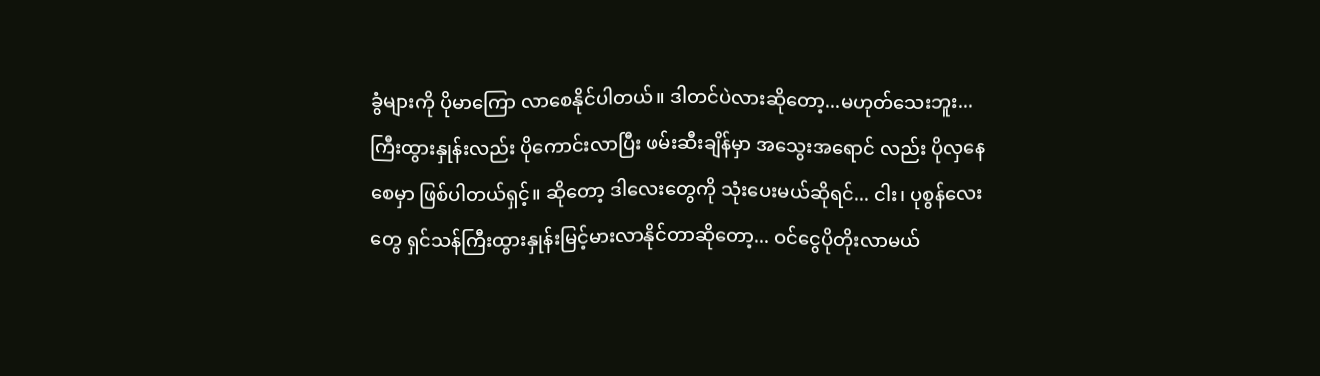ခွံများကို ပိုမာကြော လာစေနိုင်ပါတယ်။ ဒါတင်ပဲလားဆိုတော့...မဟုတ်သေးဘူး...ကြီးထွားနှုန်းလည်း ပိုကောင်းလာပြီး ဖမ်းဆီးချိန်မှာ အသွေးအရောင် လည်း ပိုလှနေစေမှာ ဖြစ်ပါတယ်ရှင့်။ ဆိုတော့ ဒါလေးတွေကို သုံးပေးမယ်ဆိုရင်... ငါး၊ ပုစွန်လေးတွေ ရှင်သန်ကြီးထွားနှုန်းမြင့်မားလာနိုင်တာဆိုတော့... ဝင်ငွေပိုတိုးလာမယ်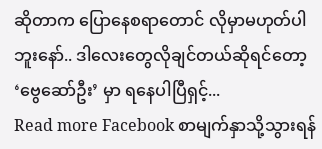ဆိုတာက ပြောနေစရာတောင် လိုမှာမဟုတ်ပါဘူးနော်.. ဒါလေးတွေလိုချင်တယ်ဆိုရင်တော့ ‘ဗွေဆော်ဦး’ မှာ ရနေပါပြီရှင့်...
Read more Facebook စာမျက်နှာသို့သွားရန်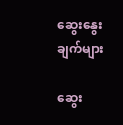ဆွေးနွေးချက်များ

ဆွေး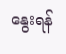နွေးရန်